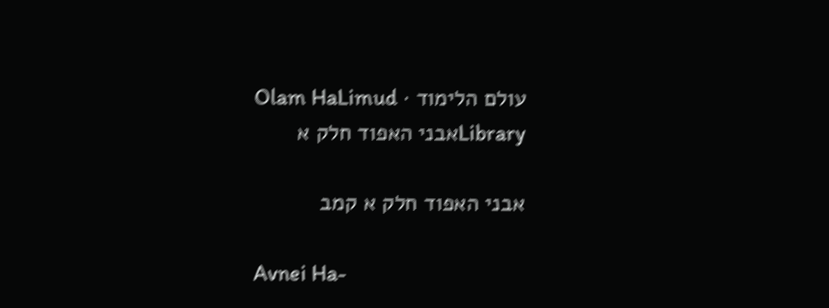עולם הלימוד · Olam HaLimud
Libraryאבני האפוד חלק א

אבני האפוד חלק א קמב

Avnei Ha-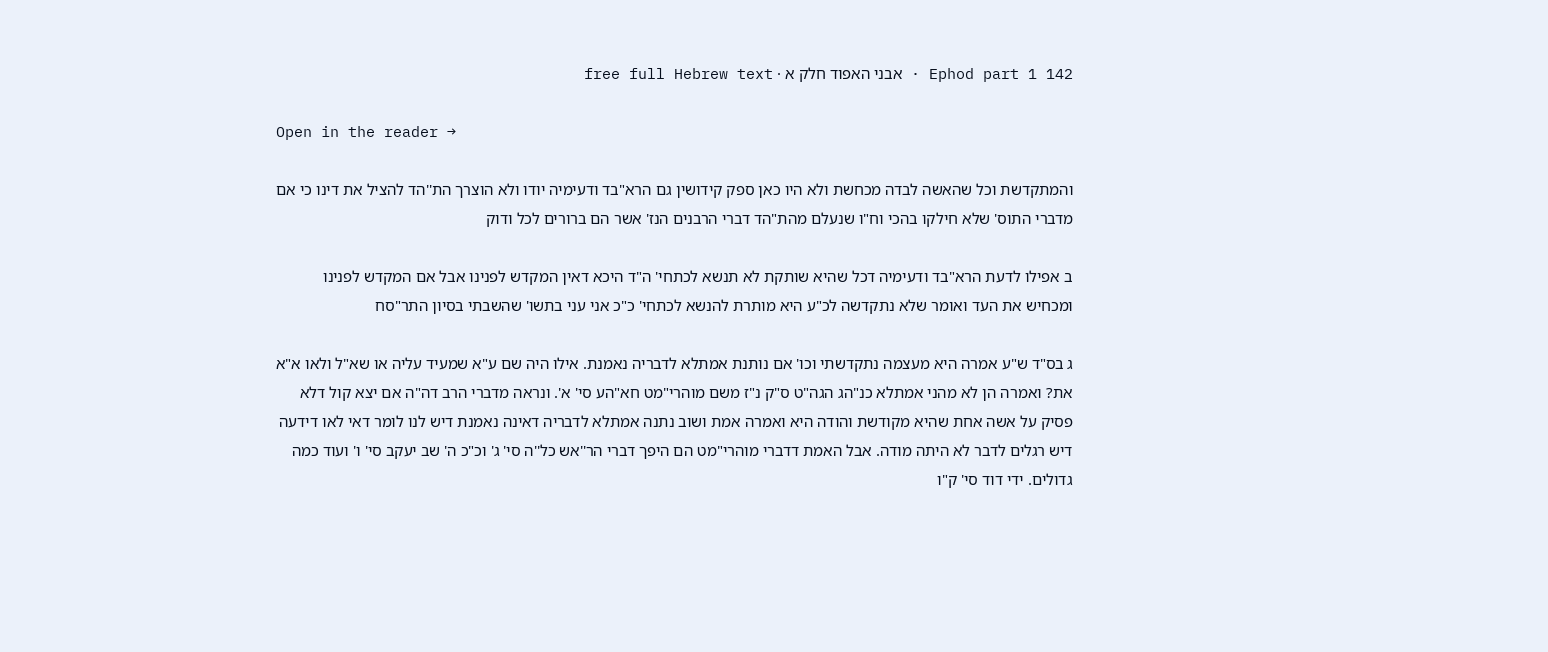Ephod part 1 142 · אבני האפוד חלק א · free full Hebrew text

Open in the reader →

והמתקדשת וכל שהאשה לבדה מכחשת ולא היו כאן ספק קידושין גם הרא"בד ודעימיה יודו ולא הוצרך הת''הד להציל את דינו כי אם מדברי התוס' שלא חילקו בהכי וח"ו שנעלם מהת"הד דברי הרבנים הנז' אשר הם ברורים לכל ודוק

ב אפילו לדעת הרא"בד ודעימיה דכל שהיא שותקת לא תנשא לכתחי' ה"ד היכא דאין המקדש לפנינו אבל אם המקדש לפנינו ומכחיש את העד ואומר שלא נתקדשה לכ"ע היא מותרת להנשא לכתחי' כ"כ אני עני בתשו' שהשבתי בסיון התר"סח

ג בס"ד ש"ע אמרה היא מעצמה נתקדשתי וכו' אם נותנת אמתלא לדבריה נאמנת. אילו היה שם ע"א שמעיד עליה או שא"ל ולאו א"א את? ואמרה הן לא מהני אמתלא כנ"הג הגה"ט ס"ק נ"ז משם מוהרי"מט חא"הע סי' א'. ונראה מדברי הרב דה"ה אם יצא קול דלא פסיק על אשה אחת שהיא מקודשת והודה היא ואמרה אמת ושוב נתנה אמתלא לדבריה דאינה נאמנת דיש לנו לומר דאי לאו דידעה דיש רגלים לדבר לא היתה מודה. אבל האמת דדברי מוהרי"מט הם היפך דברי הר''אש כל''ה סי' ג' וכ"כ ה' שב יעקב סי' ו' ועוד כמה גדולים. ידי דוד סי' ק"ו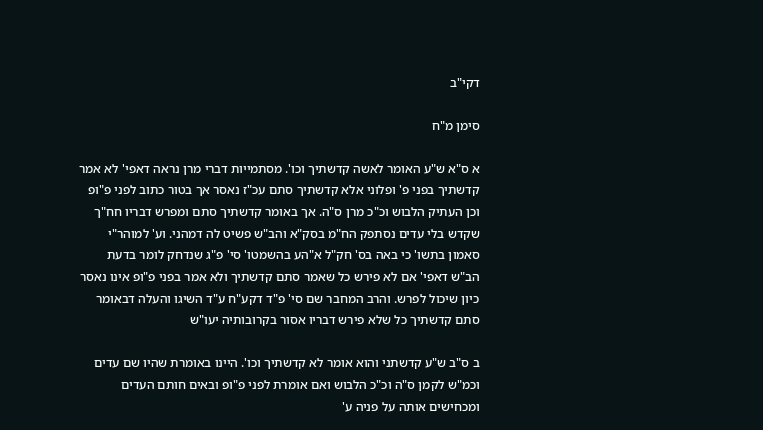דקי"ב

סימן מ"ח

א ס"א ש"ע האומר לאשה קדשתיך וכו'. מסתמייות דברי מרן נראה דאפי' לא אמר קדשתיך בפני פ' ופלוני אלא קדשתיך סתם עכ"ז נאסר אך בטור כתוב לפני פ"ופ וכן העתיק הלבוש וכ"כ מרן ס"ה. אך באומר קדשתיך סתם ומפרש דבריו חח"ך שקדש בלי עדים נסתפק הח"מ בסק"א והב"ש פשיט לה דמהני. וע' למוהר"י סאמון בתשו' כי באה בס' חק"ל א"הע בהשמטו' סי' פ"ג שנדחק לומר בדעת הב"ש דאפי' אם לא פירש כל שאמר סתם קדשתיך ולא אמר בפני פ"ופ אינו נאסר כיון שיכול לפרש. והרב המחבר שם סי' פ"ד דקע"ח ע"ד השיגו והעלה דבאומר סתם קדשתיך כל שלא פירש דבריו אסור בקרובותיה יעו"ש

ב ס"ב ש"ע קדשתני והוא אומר לא קדשתיך וכו'. היינו באומרת שהיו שם עדים וכמ"ש לקמן ס"ה וכ"כ הלבוש ואם אומרת לפני פ"ופ ובאים חותם העדים ומכחישים אותה על פניה ע'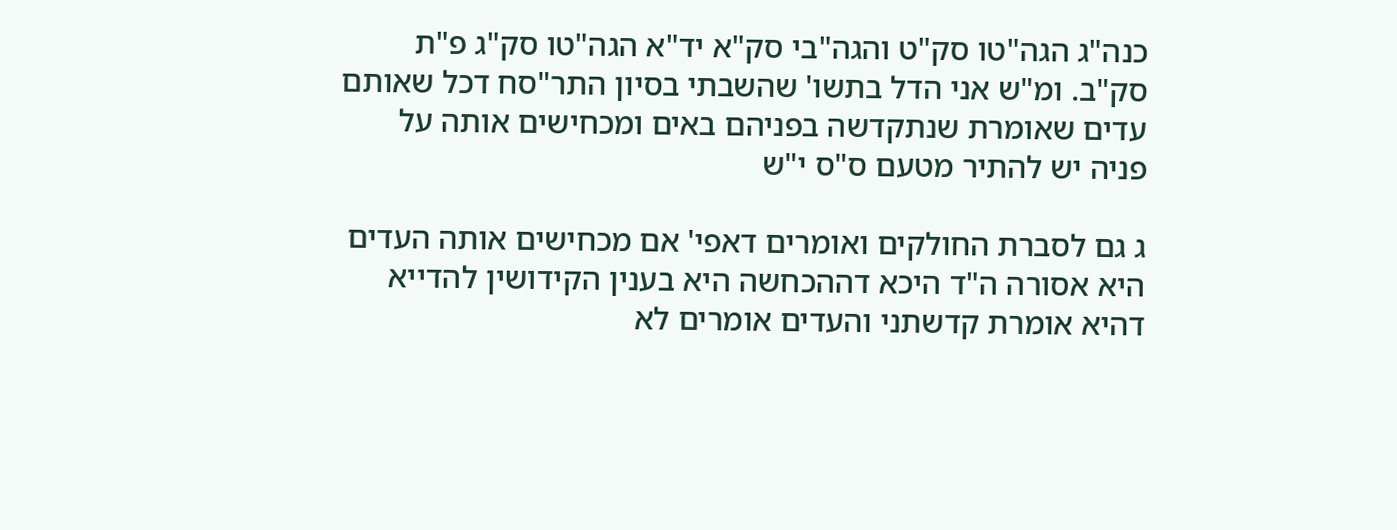כנה"ג הגה"טו סק"ט והגה"בי סק"א יד"א הגה"טו סק"ג פ"ת סק"ב. ומ"ש אני הדל בתשו' שהשבתי בסיון התר"סח דכל שאותם עדים שאומרת שנתקדשה בפניהם באים ומכחישים אותה על פניה יש להתיר מטעם ס"ס י"ש

ג גם לסברת החולקים ואומרים דאפי' אם מכחישים אותה העדים היא אסורה ה"ד היכא דההכחשה היא בענין הקידושין להדייא דהיא אומרת קדשתני והעדים אומרים לא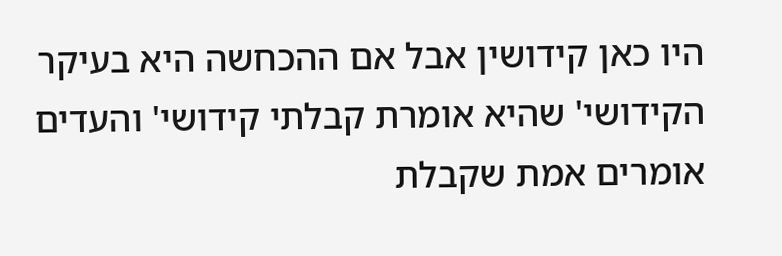היו כאן קידושין אבל אם ההכחשה היא בעיקר הקידושי' שהיא אומרת קבלתי קידושי' והעדים אומרים אמת שקבלת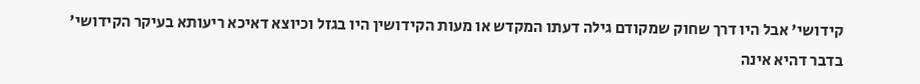קידושי' אבל היו דרך שחוק שמקודם גילה דעתו המקדש או מעות הקידושין היו בגזל וכיוצא דאיכא ריעותא בעיקר הקידושי' בדבר דהיא אינה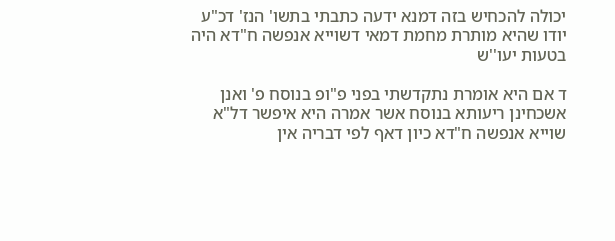יכולה להכחיש בזה דמנא ידעה כתבתי בתשו' הנז' דכ"ע יודו שהיא מותרת מחמת דמאי דשוייא אנפשה ח"דא היה בטעות יעו''ש

ד אם היא אומרת נתקדשתי בפני פ"ופ בנוסח פ' ואנן אשכחינן ריעותא בנוסח אשר אמרה היא איפשר דל"א שוייא אנפשה ח"דא כיון דאף לפי דבריה אין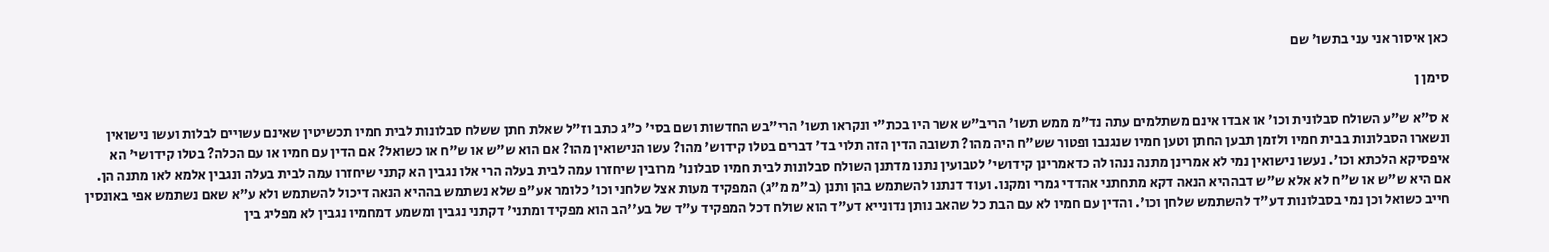כאן איסור אני עני בתשו' שם

סימן ן

א ס"א ש"ע השולח סבלונית וכו' או אבדו אינם משתלמים עתה נד"מ ממש תשו' הריב"ש אשר היו בכת"י ונקראו תשו' הרי"בש החדשות ושם בסי' כ"ג כתב וז"ל שאלת חתן ששלח סבלונות לבית חמיו תכשיטין שאינם עשויים לבלות ועשו נישואין ונשארו הסבלונות בבית חמיו ולזמן תבען החתן וטען חמיו שנגנבו ופטור שש"ח היה מהו? תשובה הדין הזה תלוי בד' דברים בטלו קידוש' מהו? עשו הנישואין מהו? אם הוא ש"ש או ש"ח או כשואל? אם הדין עם חמיו או עם הכלה? בטלו קידושי' הא איפסיקא הלכתא וכו'. נעשו נישואין נמי לא אמרינן מתנה ננהו לה כדאמרינן קידושי' לטבועין נתנו מדתנן השולח סבלונות לבית חמיו סבלונו' מרובין שיחזרו עמה לבית בעלה הרי אלו נגבין הא קתני שיחזרו עמה לבית בעלה ונגבין אלמא לאו מתנה הן. אם היא ש"ש או ש"ח לא אלא ש"ש דבההיא הנאה דקא מתחתני אהדדי גמרי ומקנו. ועוד דנתנו להשתמש בהן ותנן (ב"מ מ"ג) המפקיד מעות אצל שלחני וכו' כלומר אע"פ שלא נשתמש בההיא הנאה דיכול להשתמש ולא ע"א שאם נשתמש אפי באונסין חייב כשואל וכן נמי בסבלונות דע"ד להשתמש שלחן וכו'. והדין עם חמיו לא עם הבת כל שהאב נותן נדונייא דע"ד הוא שולח דכל המפקיד ע"ד של בע''הב הוא מפקיד ומתני' דקתני נגבין ומשמע דמחמיו נגבין לא מפליג בין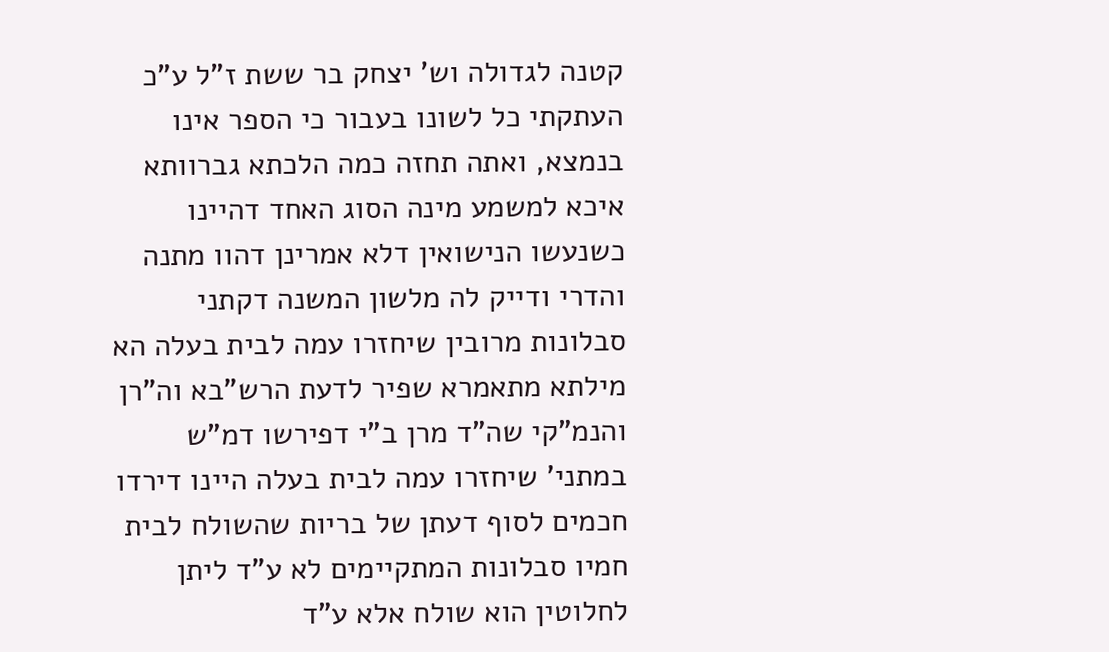קטנה לגדולה וש' יצחק בר ששת ז"ל ע"כ העתקתי כל לשונו בעבור כי הספר אינו בנמצא, ואתה תחזה כמה הלכתא גברוותא איכא למשמע מינה הסוג האחד דהיינו כשנעשו הנישואין דלא אמרינן דהוו מתנה והדרי ודייק לה מלשון המשנה דקתני סבלונות מרובין שיחזרו עמה לבית בעלה הא מילתא מתאמרא שפיר לדעת הרש"בא וה"רן והנמ"קי שה"ד מרן ב"י דפירשו דמ"ש במתני' שיחזרו עמה לבית בעלה היינו דירדו חכמים לסוף דעתן של בריות שהשולח לבית חמיו סבלונות המתקיימים לא ע"ד ליתן לחלוטין הוא שולח אלא ע"ד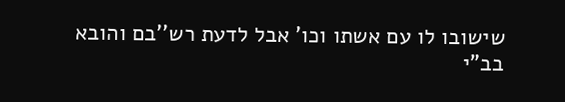שישובו לו עם אשתו וכו' אבל לדעת רש''בם והובא בב"י